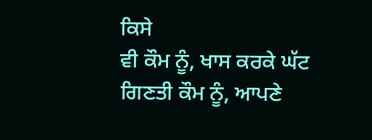ਕਿਸੇ
ਵੀ ਕੌਮ ਨੂੰ, ਖਾਸ ਕਰਕੇ ਘੱਟ ਗਿਣਤੀ ਕੌਮ ਨੂੰ, ਆਪਣੇ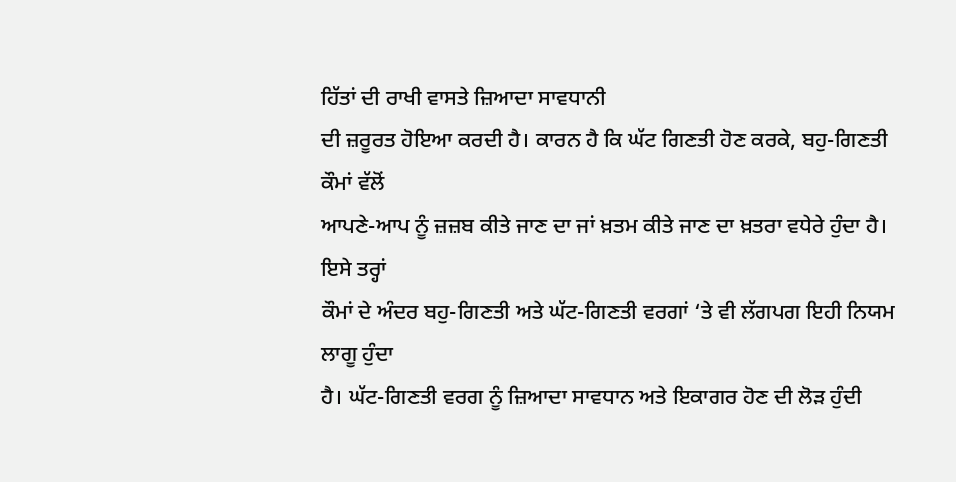ਹਿੱਤਾਂ ਦੀ ਰਾਖੀ ਵਾਸਤੇ ਜ਼ਿਆਦਾ ਸਾਵਧਾਨੀ
ਦੀ ਜ਼ਰੂਰਤ ਹੋਇਆ ਕਰਦੀ ਹੈ। ਕਾਰਨ ਹੈ ਕਿ ਘੱਟ ਗਿਣਤੀ ਹੋਣ ਕਰਕੇ, ਬਹੁ-ਗਿਣਤੀ ਕੌਮਾਂ ਵੱਲੋਂ
ਆਪਣੇ-ਆਪ ਨੂੰ ਜ਼ਜ਼ਬ ਕੀਤੇ ਜਾਣ ਦਾ ਜਾਂ ਖ਼ਤਮ ਕੀਤੇ ਜਾਣ ਦਾ ਖ਼ਤਰਾ ਵਧੇਰੇ ਹੁੰਦਾ ਹੈ। ਇਸੇ ਤਰ੍ਹਾਂ
ਕੌਮਾਂ ਦੇ ਅੰਦਰ ਬਹੁ-ਗਿਣਤੀ ਅਤੇ ਘੱਟ-ਗਿਣਤੀ ਵਰਗਾਂ ‘ਤੇ ਵੀ ਲੱਗਪਗ ਇਹੀ ਨਿਯਮ ਲਾਗੂ ਹੁੰਦਾ
ਹੈ। ਘੱਟ-ਗਿਣਤੀ ਵਰਗ ਨੂੰ ਜ਼ਿਆਦਾ ਸਾਵਧਾਨ ਅਤੇ ਇਕਾਗਰ ਹੋਣ ਦੀ ਲੋੜ ਹੁੰਦੀ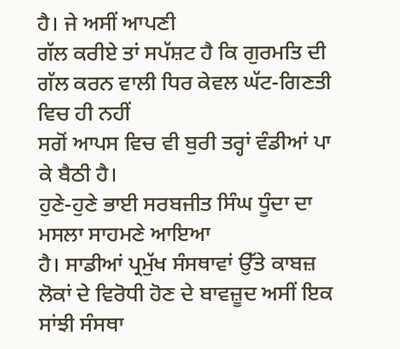ਹੈ। ਜੇ ਅਸੀਂ ਆਪਣੀ
ਗੱਲ ਕਰੀਏ ਤਾਂ ਸਪੱਸ਼ਟ ਹੈ ਕਿ ਗੁਰਮਤਿ ਦੀ ਗੱਲ ਕਰਨ ਵਾਲੀ ਧਿਰ ਕੇਵਲ ਘੱਟ-ਗਿਣਤੀ ਵਿਚ ਹੀ ਨਹੀਂ
ਸਗੋਂ ਆਪਸ ਵਿਚ ਵੀ ਬੁਰੀ ਤਰ੍ਹਾਂ ਵੰਡੀਆਂ ਪਾ ਕੇ ਬੈਠੀ ਹੈ।
ਹੁਣੇ-ਹੁਣੇ ਭਾਈ ਸਰਬਜੀਤ ਸਿੰਘ ਧੂੰਦਾ ਦਾ ਮਸਲਾ ਸਾਹਮਣੇ ਆਇਆ
ਹੈ। ਸਾਡੀਆਂ ਪ੍ਰਮੁੱਖ ਸੰਸਥਾਵਾਂ ਉੱਤੇ ਕਾਬਜ਼ ਲੋਕਾਂ ਦੇ ਵਿਰੋਧੀ ਹੋਣ ਦੇ ਬਾਵਜ਼ੂਦ ਅਸੀਂ ਇਕ
ਸਾਂਝੀ ਸੰਸਥਾ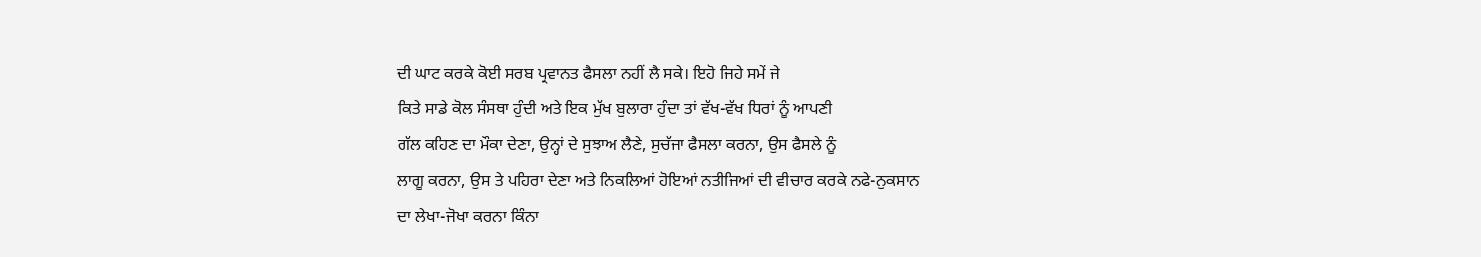ਦੀ ਘਾਟ ਕਰਕੇ ਕੋਈ ਸਰਬ ਪ੍ਰਵਾਨਤ ਫੈਸਲਾ ਨਹੀਂ ਲੈ ਸਕੇ। ਇਹੋ ਜਿਹੇ ਸਮੇਂ ਜੇ
ਕਿਤੇ ਸਾਡੇ ਕੋਲ ਸੰਸਥਾ ਹੁੰਦੀ ਅਤੇ ਇਕ ਮੁੱਖ ਬੁਲਾਰਾ ਹੁੰਦਾ ਤਾਂ ਵੱਖ-ਵੱਖ ਧਿਰਾਂ ਨੂੰ ਆਪਣੀ
ਗੱਲ ਕਹਿਣ ਦਾ ਮੌਕਾ ਦੇਣਾ, ਉਨ੍ਹਾਂ ਦੇ ਸੁਝਾਅ ਲੈਣੇ, ਸੁਚੱਜਾ ਫੈਸਲਾ ਕਰਨਾ, ਉਸ ਫੈਸਲੇ ਨੂੰ
ਲਾਗੂ ਕਰਨਾ, ਉਸ ਤੇ ਪਹਿਰਾ ਦੇਣਾ ਅਤੇ ਨਿਕਲਿਆਂ ਹੋਇਆਂ ਨਤੀਜਿਆਂ ਦੀ ਵੀਚਾਰ ਕਰਕੇ ਨਫੇ-ਨੁਕਸਾਨ
ਦਾ ਲੇਖਾ-ਜੋਖਾ ਕਰਨਾ ਕਿੰਨਾ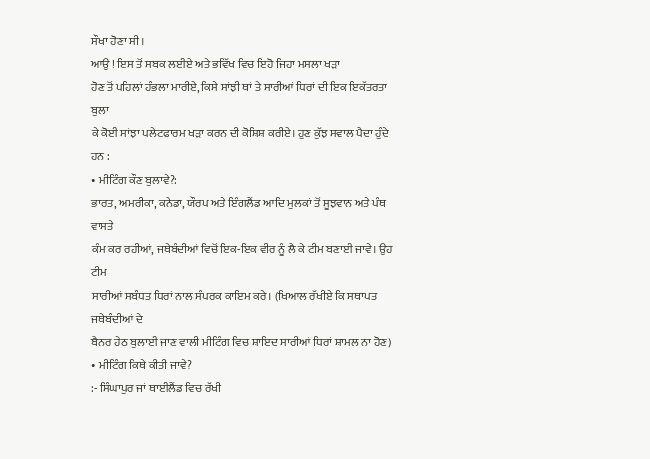ਸੌਖਾ ਹੋਣਾ ਸੀ।
ਆਉ ! ਇਸ ਤੋਂ ਸਬਕ ਲਈਏ ਅਤੇ ਭਵਿੱਖ ਵਿਚ ਇਹੋ ਜਿਹਾ ਮਸਲਾ ਖੜਾ
ਹੋਣ ਤੋਂ ਪਹਿਲਾਂ ਹੰਭਲਾ ਮਾਰੀਏ, ਕਿਸੇ ਸਾਂਝੀ ਥਾਂ ਤੇ ਸਾਰੀਆਂ ਧਿਰਾਂ ਦੀ ਇਕ ਇਕੱਤਰਤਾ ਬੁਲਾ
ਕੇ ਕੋਈ ਸਾਂਝਾ ਪਲੇਟਫਾਰਮ ਖੜਾ ਕਰਨ ਦੀ ਕੋਸ਼ਿਸ਼ ਕਰੀਏ। ਹੁਣ ਕੁੱਝ ਸਵਾਲ ਪੈਦਾ ਹੁੰਦੇ ਹਨ :
• ਮੀਟਿੰਗ ਕੌਣ ਬੁਲਾਵੇ?:
ਭਾਰਤ, ਅਮਰੀਕਾ, ਕਨੇਡਾ, ਯੌਰਪ ਅਤੇ ਇੰਗਲੈਂਡ ਆਦਿ ਮੁਲਕਾਂ ਤੋਂ ਸੂਝਵਾਨ ਅਤੇ ਪੰਥ ਵਾਸਤੇ
ਕੰਮ ਕਰ ਰਹੀਆਂ, ਜਥੇਬੰਦੀਆਂ ਵਿਚੋਂ ਇਕ-ਇਕ ਵੀਰ ਨੂੰ ਲੈ ਕੇ ਟੀਮ ਬਣਾਈ ਜਾਵੇ। ਉਹ ਟੀਮ
ਸਾਰੀਆਂ ਸਬੰਧਤ ਧਿਰਾਂ ਨਾਲ ਸੰਪਰਕ ਕਾਇਮ ਕਰੇ। (ਖਿਆਲ ਰੱਖੀਏ ਕਿ ਸਥਾਪਤ ਜਥੇਬੰਦੀਆਂ ਦੇ
ਬੈਨਰ ਹੇਠ ਬੁਲਾਈ ਜਾਣ ਵਾਲੀ ਮੀਟਿੰਗ ਵਿਚ ਸ਼ਾਇਦ ਸਾਰੀਆਂ ਧਿਰਾਂ ਸ਼ਾਮਲ ਨਾ ਹੋਣ)
• ਮੀਟਿੰਗ ਕਿਥੇ ਕੀਤੀ ਜਾਵੇ?
:- ਸਿੰਘਾਪੁਰ ਜਾਂ ਥਾਈਲੈਂਡ ਵਿਚ ਰੱਖੀ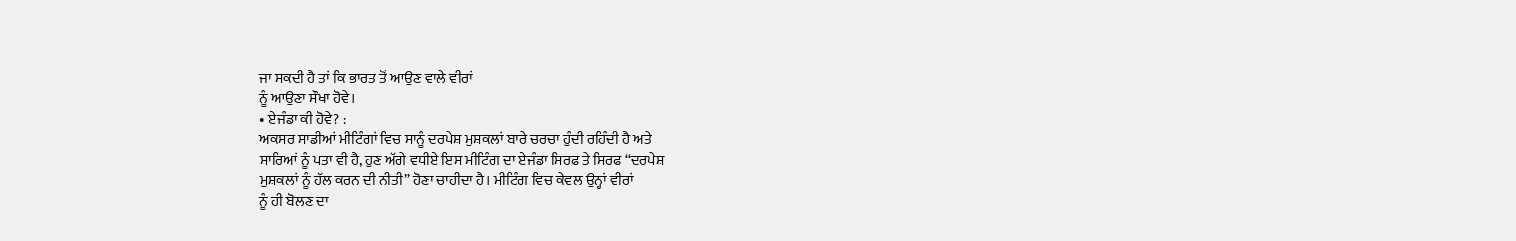ਜਾ ਸਕਦੀ ਹੈ ਤਾਂ ਕਿ ਭਾਰਤ ਤੋਂ ਆਉਣ ਵਾਲੇ ਵੀਰਾਂ
ਨੂੰ ਆਉਣਾ ਸੌਖਾ ਹੋਵੇ।
• ਏਜੰਡਾ ਕੀ ਹੋਵੇ? :
ਅਕਸਰ ਸਾਡੀਆਂ ਮੀਟਿੰਗਾਂ ਵਿਚ ਸਾਨੂੰ ਦਰਪੇਸ਼ ਮੁਸ਼ਕਲਾਂ ਬਾਰੇ ਚਰਚਾ ਹੁੰਦੀ ਰਹਿੰਦੀ ਹੈ ਅਤੇ
ਸਾਰਿਆਂ ਨੂੰ ਪਤਾ ਵੀ ਹੈ, ਹੁਣ ਅੱਗੇ ਵਧੀਏ ਇਸ ਮੀਟਿੰਗ ਦਾ ਏਜੰਡਾ ਸਿਰਫ ਤੇ ਸਿਰਫ “ਦਰਪੇਸ਼
ਮੁਸ਼ਕਲਾਂ ਨੂੰ ਹੱਲ ਕਰਨ ਦੀ ਨੀਤੀ” ਹੋਣਾ ਚਾਹੀਦਾ ਹੈ। ਮੀਟਿੰਗ ਵਿਚ ਕੇਵਲ ਉਨ੍ਹਾਂ ਵੀਰਾਂ
ਨੂੰ ਹੀ ਬੋਲਣ ਦਾ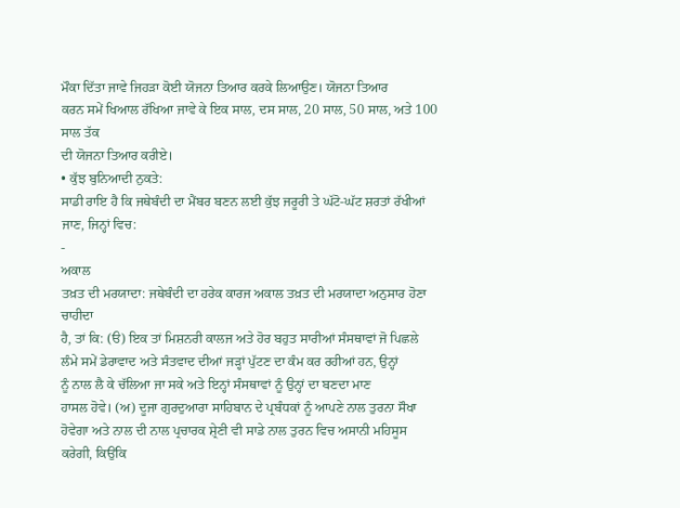ਮੌਕਾ ਦਿੱਤਾ ਜਾਵੇ ਜਿਹੜਾ ਕੋਈ ਯੋਜਨਾ ਤਿਆਰ ਕਰਕੇ ਲਿਆਉਣ। ਯੋਜਨਾ ਤਿਆਰ
ਕਰਨ ਸਮੇਂ ਖਿਆਲ ਰੱਖਿਆ ਜਾਵੇ ਕੇ ਇਕ ਸਾਲ, ਦਸ ਸਾਲ, 20 ਸਾਲ, 50 ਸਾਲ, ਅਤੇ 100 ਸਾਲ ਤੱਕ
ਦੀ ਯੋਜਨਾ ਤਿਆਰ ਕਰੀਏ।
• ਕੁੱਝ ਬੁਨਿਆਦੀ ਨੁਕਤੇ:
ਸਾਡੀ ਰਾਇ ਹੈ ਕਿ ਜਥੇਬੰਦੀ ਦਾ ਮੈਂਬਰ ਬਣਨ ਲਈ ਕੁੱਝ ਜਰੂਰੀ ਤੇ ਘੱਟੋ-ਘੱਟ ਸ਼ਰਤਾਂ ਰੱਖੀਆਂ
ਜਾਣ, ਜਿਨ੍ਹਾਂ ਵਿਚ:
-
ਅਕਾਲ
ਤਖ਼ਤ ਦੀ ਮਰਯਾਦਾ: ਜਥੇਬੰਦੀ ਦਾ ਹਰੇਕ ਕਾਰਜ ਅਕਾਲ ਤਖ਼ਤ ਦੀ ਮਰਯਾਦਾ ਅਨੁਸਾਰ ਹੋਣਾ ਚਾਹੀਦਾ
ਹੈ, ਤਾਂ ਕਿ: (ੳ) ਇਕ ਤਾਂ ਮਿਸ਼ਨਰੀ ਕਾਲਜ ਅਤੇ ਹੋਰ ਬਹੁਤ ਸਾਰੀਆਂ ਸੰਸਥਾਵਾਂ ਜੋ ਪਿਛਲੇ
ਲੰਮੇ ਸਮੇਂ ਡੇਰਾਵਾਦ ਅਤੇ ਸੰਤਵਾਦ ਦੀਆਂ ਜੜ੍ਹਾਂ ਪੁੱਟਣ ਦਾ ਕੰਮ ਕਰ ਰਹੀਆਂ ਹਨ, ਉਨ੍ਹਾਂ
ਨੂੰ ਨਾਲ ਲੈ ਕੇ ਚੱਲਿਆ ਜਾ ਸਕੇ ਅਤੇ ਇਨ੍ਹਾਂ ਸੰਸਥਾਵਾਂ ਨੂੰ ਉਨ੍ਹਾਂ ਦਾ ਬਣਦਾ ਮਾਣ
ਹਾਸਲ ਹੋਵੇ। (ਅ) ਦੂਜਾ ਗੁਰਦੁਆਰਾ ਸਾਹਿਬਾਨ ਦੇ ਪ੍ਰਬੰਧਕਾਂ ਨੂੰ ਆਪਣੇ ਨਾਲ ਤੁਰਨਾ ਸੌਖਾ
ਹੋਵੇਗਾ ਅਤੇ ਨਾਲ ਦੀ ਨਾਲ ਪ੍ਰਚਾਰਕ ਸ਼੍ਰੇਣੀ ਵੀ ਸਾਡੇ ਨਾਲ ਤੁਰਨ ਵਿਚ ਅਸਾਨੀ ਮਹਿਸੂਸ
ਕਰੇਗੀ, ਕਿਉਂਕਿ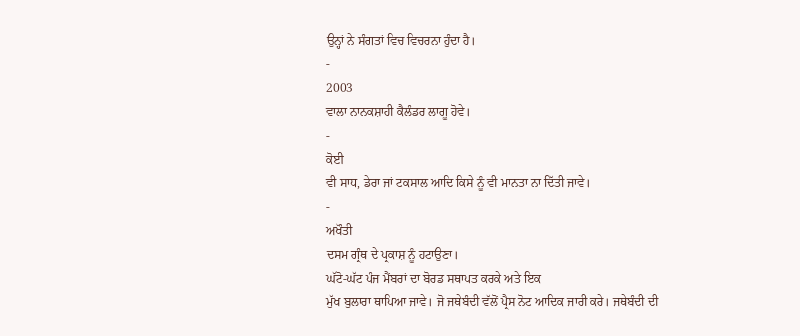ਉਨ੍ਹਾਂ ਨੇ ਸੰਗਤਾਂ ਵਿਚ ਵਿਚਰਨਾ ਹੁੰਦਾ ਹੈ।
-
2003
ਵਾਲਾ ਨਾਨਕਸ਼ਾਹੀ ਕੈਲੰਡਰ ਲਾਗੂ ਹੋਵੇ।
-
ਕੋਈ
ਵੀ ਸਾਧ, ਡੇਰਾ ਜਾਂ ਟਕਸਾਲ ਆਦਿ ਕਿਸੇ ਨੂੰ ਵੀ ਮਾਨਤਾ ਨਾ ਦਿੱਤੀ ਜਾਵੇ।
-
ਅਖੌਤੀ
ਦਸਮ ਗ੍ਰੰਥ ਦੇ ਪ੍ਰਕਾਸ਼ ਨੂੰ ਹਟਾਉਣਾ।
ਘੱਟੋ-ਘੱਟ ਪੰਜ ਮੈਂਬਰਾਂ ਦਾ ਬੋਰਡ ਸਥਾਪਤ ਕਰਕੇ ਅਤੇ ਇਕ
ਮੁੱਖ ਬੁਲਾਰਾ ਥਾਪਿਆ ਜਾਵੇ। ਜੋ ਜਥੇਬੰਦੀ ਵੱਲੋਂ ਪ੍ਰੈਸ ਨੋਟ ਆਦਿਕ ਜਾਰੀ ਕਰੇ। ਜਥੇਬੰਦੀ ਦੀ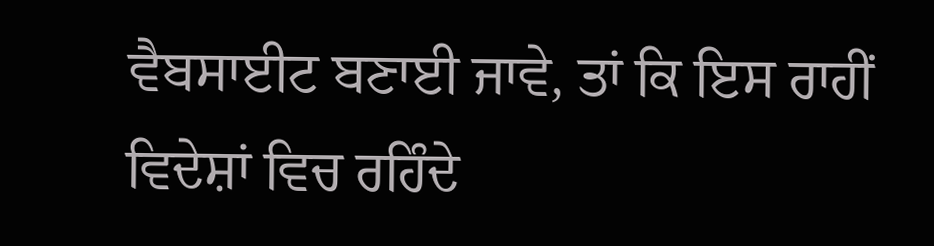ਵੈਬਸਾਈਟ ਬਣਾਈ ਜਾਵੇ, ਤਾਂ ਕਿ ਇਸ ਰਾਹੀਂ ਵਿਦੇਸ਼ਾਂ ਵਿਚ ਰਹਿੰਦੇ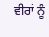ਵੀਰਾਂ ਨੂੰ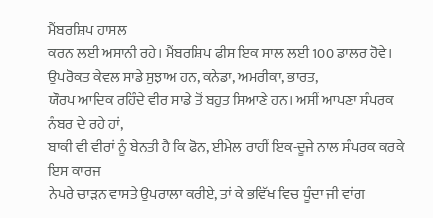ਮੈਂਬਰਸ਼ਿਪ ਹਾਸਲ
ਕਰਨ ਲਈ ਅਸਾਨੀ ਰਹੇ। ਮੈਂਬਰਸ਼ਿਪ ਫੀਸ ਇਕ ਸਾਲ ਲਈ 100 ਡਾਲਰ ਹੋਵੇ।
ਉਪਰੋਕਤ ਕੇਵਲ ਸਾਡੇ ਸੁਝਾਅ ਹਨ, ਕਨੇਡਾ, ਅਮਰੀਕਾ, ਭਾਰਤ,
ਯੌਰਪ ਆਦਿਕ ਰਹਿੰਦੇ ਵੀਰ ਸਾਡੇ ਤੋਂ ਬਹੁਤ ਸਿਆਣੇ ਹਨ। ਅਸੀਂ ਆਪਣਾ ਸੰਪਰਕ ਨੰਬਰ ਦੇ ਰਹੇ ਹਾਂ,
ਬਾਕੀ ਵੀ ਵੀਰਾਂ ਨੂੰ ਬੇਨਤੀ ਹੈ ਕਿ ਫੋਨ, ਈਮੇਲ ਰਾਹੀਂ ਇਕ-ਦੂਜੇ ਨਾਲ ਸੰਪਰਕ ਕਰਕੇ ਇਸ ਕਾਰਜ
ਨੇਪਰੇ ਚਾੜਨ ਵਾਸਤੇ ਉਪਰਾਲਾ ਕਰੀਏ, ਤਾਂ ਕੇ ਭਵਿੱਖ ਵਿਚ ਧੂੰਦਾ ਜੀ ਵਾਂਗ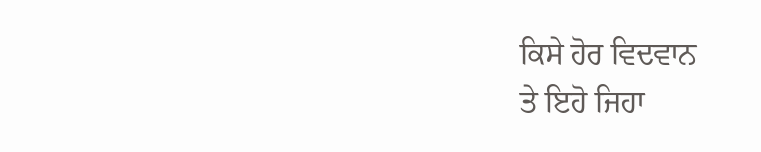ਕਿਸੇ ਹੋਰ ਵਿਦਵਾਨ
ਤੇ ਇਹੋ ਜਿਹਾ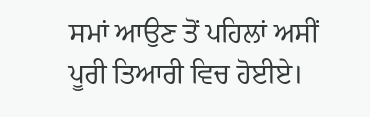ਸਮਾਂ ਆਉਣ ਤੋਂ ਪਹਿਲਾਂ ਅਸੀਂ ਪੂਰੀ ਤਿਆਰੀ ਵਿਚ ਹੋਈਏ।